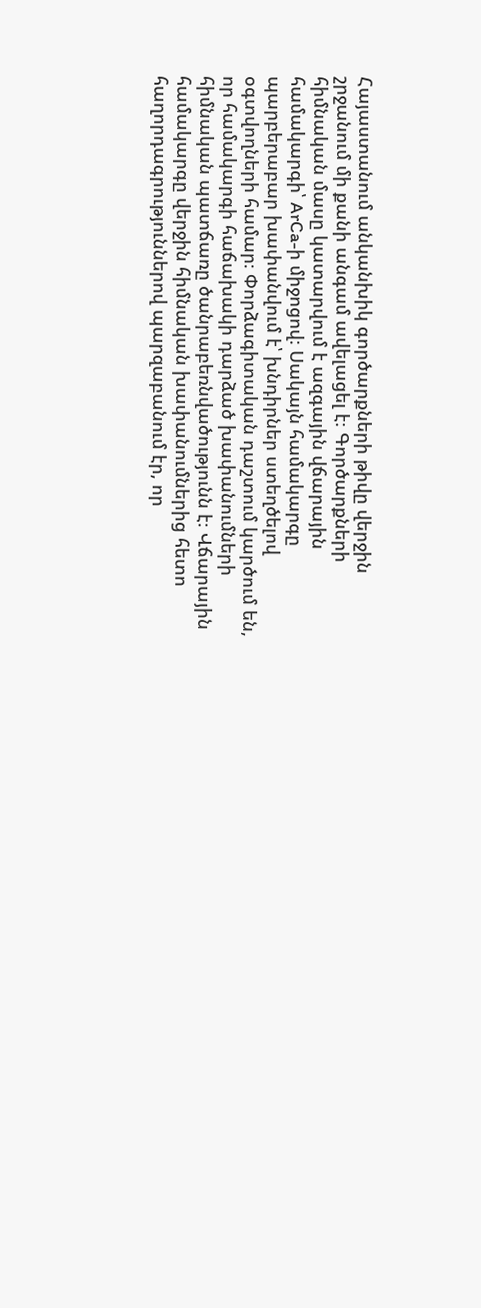Հայաստանում անկանխիկ գործարքների թիվը վերջին շրջանում մի քանի անգամ ավելացել է։ Գործարքների հիմնական մասը կատարվում է ազգային վճարային համակարգի՝ ArCa-ի միջոցով։ Սակայն համակարգը պարբերաբար խափանվում է՝ խնդիրներ ստեղծելով օգտվողների համար։ Փորձագիտական դաշտում կարծում են, որ համակարգի հաճախակի դարձած խափանումների հիմնական պատճառը ծանրաբեռնվածությունն է։ Վճարային համակարգը վերջին հիմնական խափանումներից հետո հաղորդագրություններով պարզաբանում էր, որ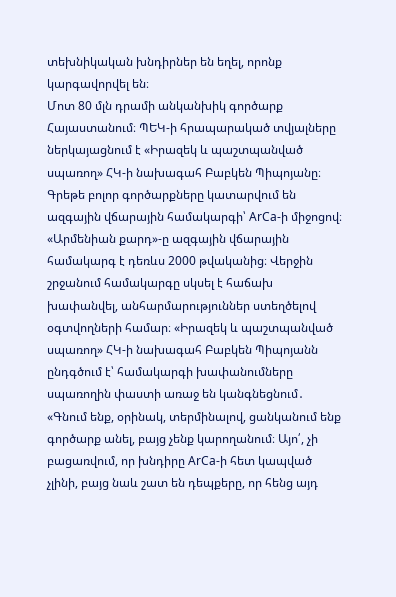տեխնիկական խնդիրներ են եղել, որոնք կարգավորվել են։
Մոտ 80 մլն դրամի անկանխիկ գործարք Հայաստանում։ ՊԵԿ-ի հրապարակած տվյալները ներկայացնում է «Իրազեկ և պաշտպանված սպառող» ՀԿ-ի նախագահ Բաբկեն Պիպոյանը։ Գրեթե բոլոր գործարքները կատարվում են ազգային վճարային համակարգի՝ ArCa-ի միջոցով։ «Արմենիան քարդ»-ը ազգային վճարային համակարգ է դեռևս 2000 թվականից։ Վերջին շրջանում համակարգը սկսել է հաճախ խափանվել, անհարմարություններ ստեղծելով օգտվողների համար։ «Իրազեկ և պաշտպանված սպառող» ՀԿ-ի նախագահ Բաբկեն Պիպոյանն ընդգծում է՝ համակարգի խափանումները սպառողին փաստի առաջ են կանգնեցնում․
«Գնում ենք, օրինակ, տերմինալով, ցանկանում ենք գործարք անել, բայց չենք կարողանում։ Այո՛, չի բացառվում, որ խնդիրը ArCa-ի հետ կապված չլինի, բայց նաև շատ են դեպքերը, որ հենց այդ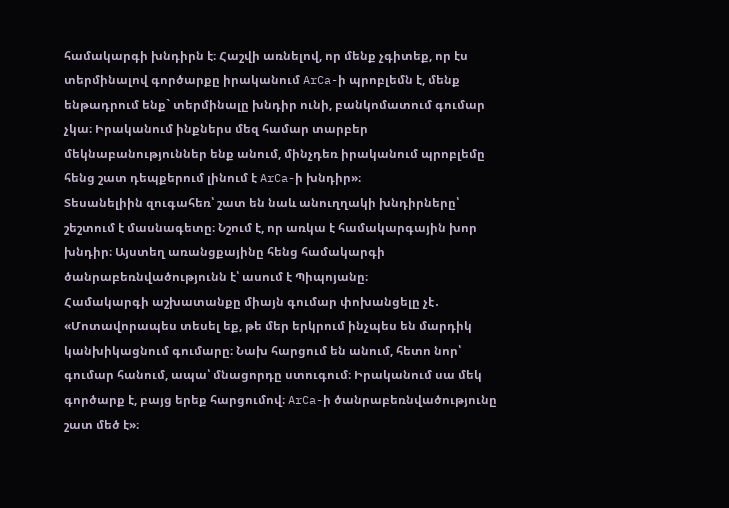համակարգի խնդիրն է։ Հաշվի առնելով, որ մենք չգիտեք, որ էս տերմինալով գործարքը իրականում ArCa-ի պրոբլեմն է, մենք ենթադրում ենք` տերմինալը խնդիր ունի, բանկոմատում գումար չկա։ Իրականում ինքներս մեզ համար տարբեր մեկնաբանություններ ենք անում, մինչդեռ իրականում պրոբլեմը հենց շատ դեպքերում լինում է ArCa-ի խնդիր»։
Տեսանելիին զուգահեռ՝ շատ են նաև անուղղակի խնդիրները՝ շեշտում է մասնագետը։ Նշում է, որ առկա է համակարգային խոր խնդիր։ Այստեղ առանցքայինը հենց համակարգի ծանրաբեռնվածությունն է՝ ասում է Պիպոյանը։
Համակարգի աշխատանքը միայն գումար փոխանցելը չէ․
«Մոտավորապես տեսել եք, թե մեր երկրում ինչպես են մարդիկ կանխիկացնում գումարը։ Նախ հարցում են անում, հետո նոր՝ գումար հանում, ապա՝ մնացորդը ստուգում։ Իրականում սա մեկ գործարք է, բայց երեք հարցումով։ ArCa-ի ծանրաբեռնվածությունը շատ մեծ է»։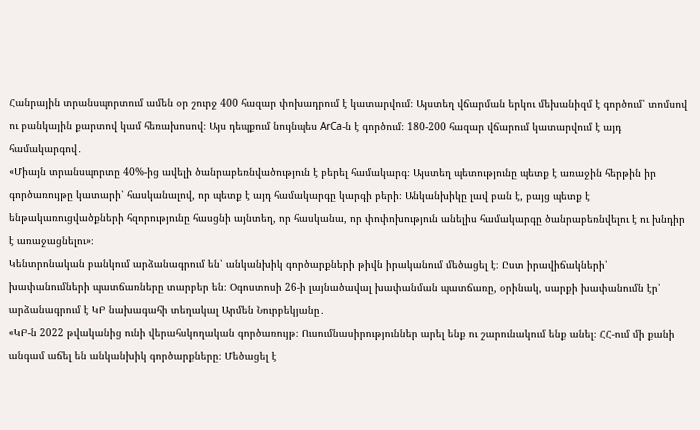Հանրային տրանսպորտում ամեն օր շուրջ 400 հազար փոխադրում է կատարվում։ Այստեղ վճարման երկու մեխանիզմ է գործում՝ տոմսով ու բանկային քարտով կամ հեռախոսով։ Այս դեպքում նույնպես ArCa-ն է գործում։ 180-200 հազար վճարում կատարվում է այդ համակարգով․
«Միայն տրանսպորտը 40%-ից ավելի ծանրաբեռնվածություն է բերել համակարգ։ Այստեղ պետությունը պետք է առաջին հերթին իր գործառույթը կատարի՝ հասկանալով, որ պետք է այդ համակարգը կարգի բերի։ Անկանխիկը լավ բան է, բայց պետք է ենթակառուցվածքների հզորությունը հասցնի այնտեղ, որ հասկանա, որ փոփոխություն անելիս համակարգը ծանրաբեռնվելու է ու խնդիր է առաջացնելու»։
Կենտրոնական բանկում արձանագրում են՝ անկանխիկ գործարքների թիվն իրականում մեծացել է։ Ըստ իրավիճակների՝ խափանումների պատճառները տարբեր են։ Օգոստոսի 26-ի լայնածավալ խափանման պատճառը, օրինակ, սարքի խափանումն էր՝ արձանագրում է ԿԲ նախագահի տեղակալ Արմեն Նուրբեկյանը․
«ԿԲ-ն 2022 թվականից ունի վերահսկողական գործառույթ։ Ուսումնասիրություններ արել ենք ու շարունակում ենք անել։ ՀՀ-ում մի քանի անգամ աճել են անկանխիկ գործարքները։ Մեծացել է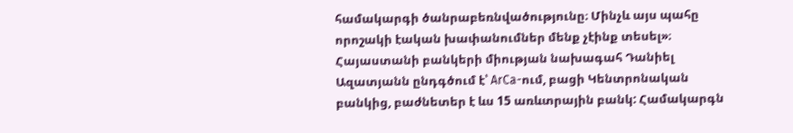համակարգի ծանրաբեռնվածությունը։ Մինչև այս պահը որոշակի էական խափանումներ մենք չէինք տեսել»։
Հայաստանի բանկերի միության նախագահ Դանիել Ազատյանն ընդգծում է՝ ArCa-ում, բացի Կենտրոնական բանկից, բաժնետեր է ևս 15 առևտրային բանկ: Համակարգն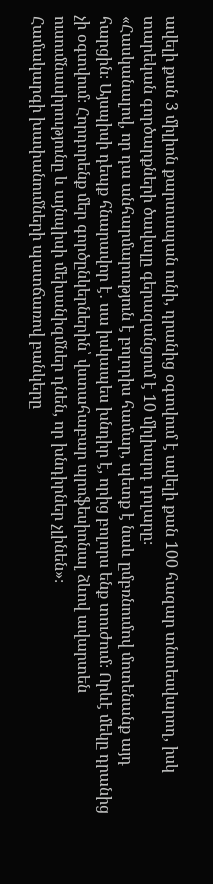ավելի քան 3 միլիոն քարտապան ունի, դրանից օգտվում է ավելի քան 100 հազար տնտեսվարող, իսկ տարեկան գործարքների ծավալը գերազանցում է 10 միլիարդ դոլարը։
«Հասկանալով, որ դա անհարմարություն է բոլորիս համար, պետք է նաև ըմբռնումով մոտենանք այդ հարցին։ Այսպիսի դեպք հնարավոր է․ սա իսկապես խնդիր է, որից բոլորս ենք տուժում։ Որևէ մեկը դրանից չի օգտվում։ Հորդորենք մեր գործընկերներին՝ վստահաբար պրոֆեսիոնալ ձևով ավարտեն ուսումնասիրությունը և այնպիսի մեխանիզմներ դնեն, որ խնդիրներ չլինեն»։
Համակարգի խափանումների պատճառով բանկերը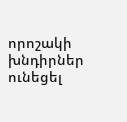որոշակի խնդիրներ ունեցել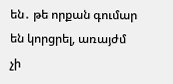են․ թե որքան գումար են կորցրել, առայժմ չի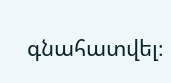գնահատվել։